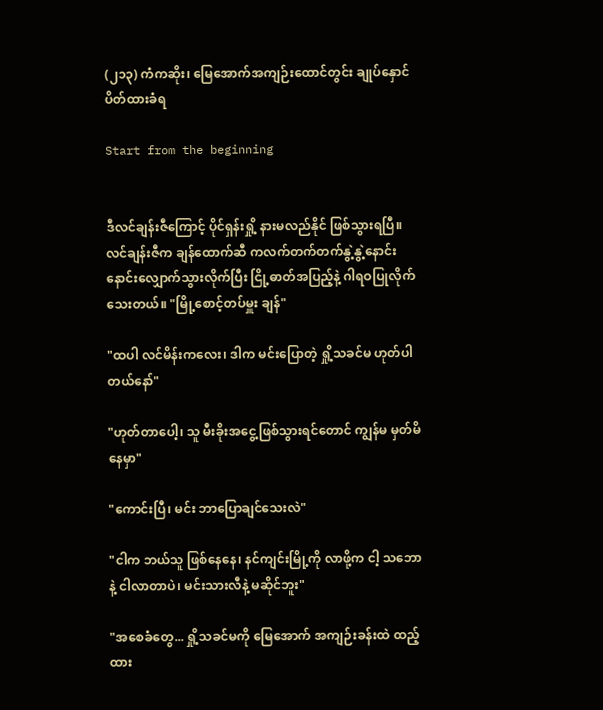(၂၁၃) ကံကဆိုး၊ မြေအောက်အကျဉ်းထောင်တွင်း ချုပ်နှောင် ပိတ်ထားခံရ

Start from the beginning


ဒီလင်ချန်းဇီကြောင့် ပိုင်ရှန်းရှို့ နားမလည်နိုင် ဖြစ်သွားရပြီ။ လင်ချန်းဇီက ချန်ထောက်ဆီ ကလက်တက်တက်နွဲ့နွဲ့နောင်းနောင်းလျှောက်သွားလိုက်ပြီး ငြို့ဓာတ်အပြည့်နဲ့ ဂါရဝပြုလိုက်သေးတယ်။ "မြို့စောင့်တပ်မှူး ချန်"

"ထပါ လင်မိန်းကလေး၊ ဒါက မင်းပြောတဲ့ ရှို့သခင်မ ဟုတ်ပါတယ်နော်"

"ဟုတ်တာပေါ့၊ သူ မီးခိုးအငွေ့ဖြစ်သွားရင်တောင် ကျွန်မ မှတ်မိနေမှာ"

"ကောင်းပြီ၊ မင်း ဘာပြောချင်သေးလဲ"

"ငါက ဘယ်သူ ဖြစ်နေနေ၊ နင်ကျင်းမြို့ကို လာဖို့က ငါ့ သဘောနဲ့ ငါလာတာပဲ၊ မင်းသားလီနဲ့ မဆိုင်ဘူး"

"အစေခံတွေ... ရှို့သခင်မကို မြေအောက် အကျဉ်းခန်းထဲ ထည့်ထား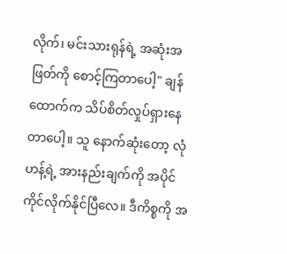လိုက်၊ မင်းသားရုန်ရဲ့ အဆုံးအဖြတ်ကို စောင့်ကြတာပေါ့" ချန်ထောက်က သိပ်စိတ်လှုပ်ရှားနေတာပေါ့။ သူ နောက်ဆုံးတော့ လုံဟန့်ရဲ့ အားနည်းချက်ကို အပိုင်ကိုင်လိုက်နိုင်ပြီလေ။ ဒီကိစ္စကို အ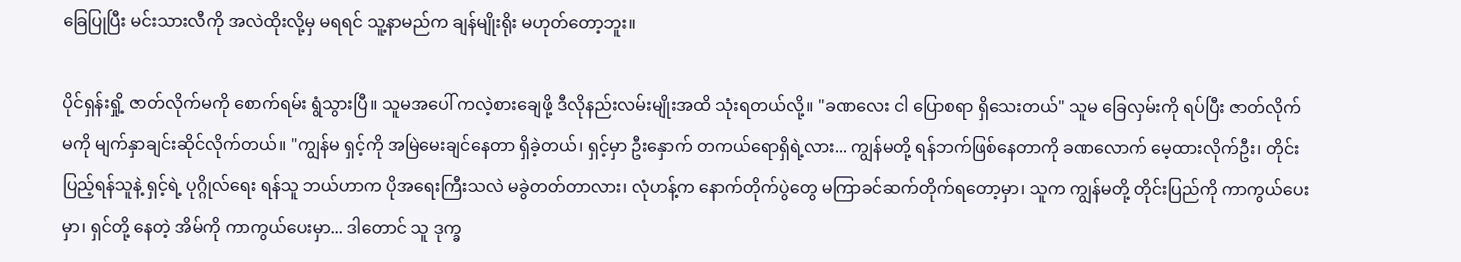ခြေပြုပြီး မင်းသားလီကို အလဲထိုးလို့မှ မရရင် သူ့နာမည်က ချန်မျိုးရိုး မဟုတ်တော့ဘူး။

ပိုင်ရှန်းရှို့ ဇာတ်လိုက်မကို စောက်ရမ်း ရွံသွားပြီ။ သူမအပေါ် ကလဲ့စားချေဖို့ ဒီလိုနည်းလမ်းမျိုးအထိ သုံးရတယ်လို့။ "ခဏလေး ငါ ပြောစရာ ရှိသေးတယ်" သူမ ခြေလှမ်းကို ရပ်ပြီး ဇာတ်လိုက်မကို မျက်နှာချင်းဆိုင်လိုက်တယ်။ "ကျွန်မ ရှင့်ကို အမြဲမေးချင်နေတာ ရှိခဲ့တယ်၊ ရှင့်မှာ ဦးနှောက် တကယ်ရောရှိရဲ့လား... ကျွန်မတို့ ရန်ဘက်ဖြစ်နေတာကို ခဏလောက် မေ့ထားလိုက်ဦး၊ တိုင်းပြည့်ရန်သူနဲ့ ရှင့်ရဲ့ ပုဂ္ဂိုလ်ရေး ရန်သူ ဘယ်ဟာက ပိုအရေးကြီးသလဲ မခွဲတတ်တာလား၊ လုံဟန့်က နောက်တိုက်ပွဲတွေ မကြာခင်ဆက်တိုက်ရတော့မှာ၊ သူက ကျွန်မတို့ တိုင်းပြည်ကို ကာကွယ်ပေးမှာ၊ ရှင်တို့ နေတဲ့ အိမ်ကို ကာကွယ်ပေးမှာ... ဒါတောင် သူ ဒုက္ခ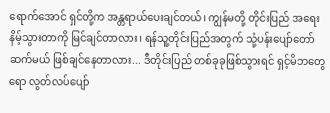ရောက်အောင် ရှင်တို့က အန္တရာယ်ပေးချင်တယ်၊ ကျွန်မတို့ တိုင်းပြည် အရေးနိမ့်သွားတာကို မြင်ချင်တာလား၊ ရန်သူ့တိုင်းပြည်အတွက် သုံ့ပန်းပျော်တော်ဆက်မယ် ဖြစ်ချင်နေတာလား... ဒီတိုင်းပြည် တစ်ခုခုဖြစ်သွားရင် ရှင့်မိဘတွေရော လွတ်လပ်ပျော်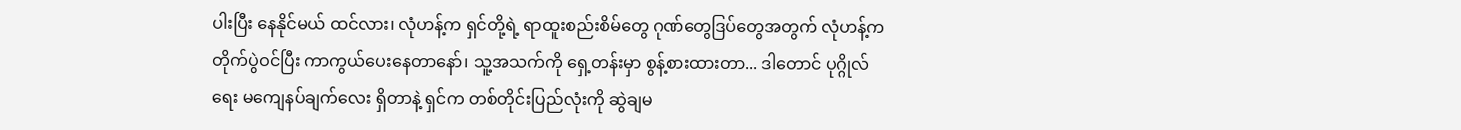ပါးပြီး နေနိုင်မယ် ထင်လား၊ လုံဟန့်က ရှင်တို့ရဲ့ ရာထူးစည်းစိမ်တွေ ဂုဏ်တွေဒြပ်တွေအတွက် လုံဟန့်က တိုက်ပွဲဝင်ပြီး ကာကွယ်ပေးနေတာနော်၊ သူ့အသက်ကို ရှေ့တန်းမှာ စွန့်စားထားတာ... ဒါတောင် ပုဂ္ဂိုလ်ရေး မကျေနပ်ချက်လေး ရှိတာနဲ့ ရှင်က တစ်တိုင်းပြည်လုံးကို ဆွဲချမ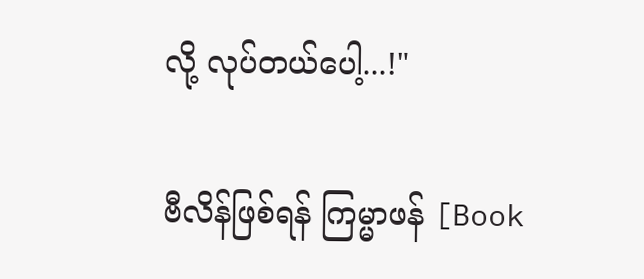လို့ လုပ်တယ်ပေါ့...!"

ဗီလိန်ဖြစ်ရန် ကြမ္မာဖန် [Book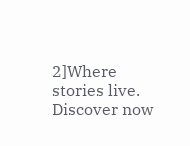2]Where stories live. Discover now